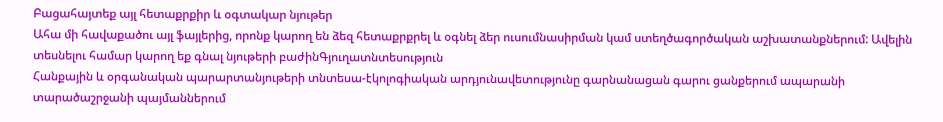Բացահայտեք այլ հետաքրքիր և օգտակար նյութեր
Ահա մի հավաքածու այլ ֆայլերից, որոնք կարող են ձեզ հետաքրքրել և օգնել ձեր ուսումնասիրման կամ ստեղծագործական աշխատանքներում: Ավելին տեսնելու համար կարող եք գնալ նյութերի բաժինԳյուղատնտեսություն
Հանքային և օրգանական պարարտանյութերի տնտեսա-էկոլոգիական արդյունավետությունը գարնանացան գարու ցանքերում ապարանի տարածաշրջանի պայմաններում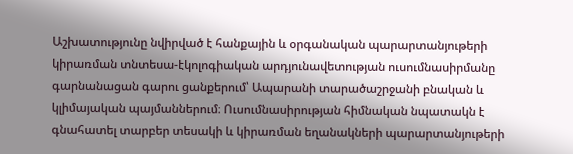Աշխատությունը նվիրված է հանքային և օրգանական պարարտանյութերի կիրառման տնտեսա-էկոլոգիական արդյունավետության ուսումնասիրմանը գարնանացան գարու ցանքերում՝ Ապարանի տարածաշրջանի բնական և կլիմայական պայմաններում։ Ուսումնասիրության հիմնական նպատակն է գնահատել տարբեր տեսակի և կիրառման եղանակների պարարտանյութերի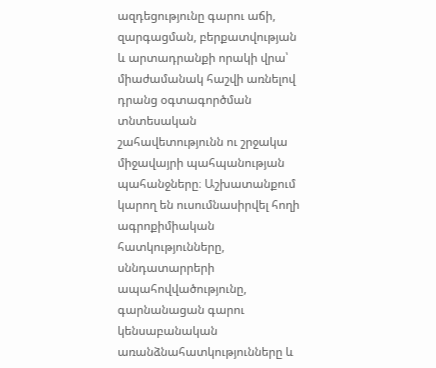ազդեցությունը գարու աճի, զարգացման, բերքատվության և արտադրանքի որակի վրա՝ միաժամանակ հաշվի առնելով դրանց օգտագործման տնտեսական շահավետությունն ու շրջակա միջավայրի պահպանության պահանջները։ Աշխատանքում կարող են ուսումնասիրվել հողի ագրոքիմիական հատկությունները, սննդատարրերի ապահովվածությունը, գարնանացան գարու կենսաբանական առանձնահատկությունները և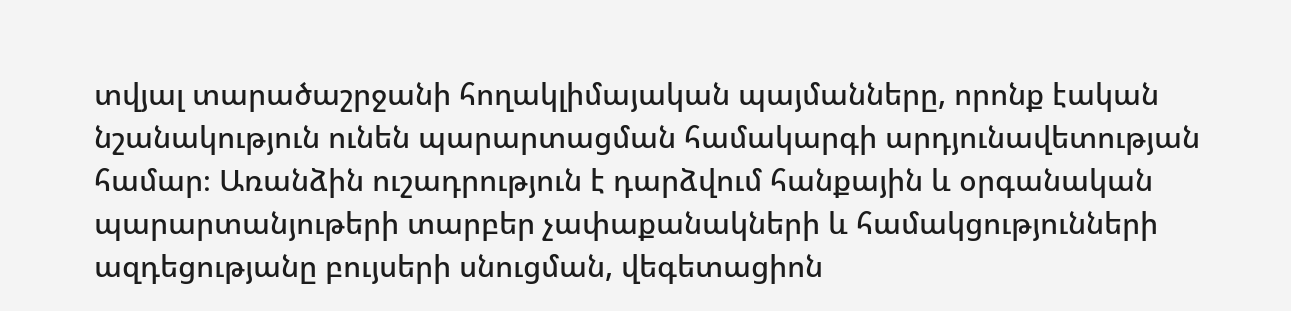տվյալ տարածաշրջանի հողակլիմայական պայմանները, որոնք էական նշանակություն ունեն պարարտացման համակարգի արդյունավետության համար։ Առանձին ուշադրություն է դարձվում հանքային և օրգանական պարարտանյութերի տարբեր չափաքանակների և համակցությունների ազդեցությանը բույսերի սնուցման, վեգետացիոն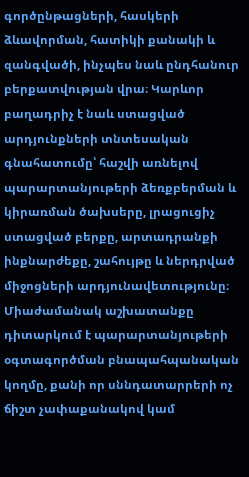գործընթացների, հասկերի ձևավորման, հատիկի քանակի և զանգվածի, ինչպես նաև ընդհանուր բերքատվության վրա։ Կարևոր բաղադրիչ է նաև ստացված արդյունքների տնտեսական գնահատումը՝ հաշվի առնելով պարարտանյութերի ձեռքբերման և կիրառման ծախսերը, լրացուցիչ ստացված բերքը, արտադրանքի ինքնարժեքը, շահույթը և ներդրված միջոցների արդյունավետությունը։ Միաժամանակ աշխատանքը դիտարկում է պարարտանյութերի օգտագործման բնապահպանական կողմը, քանի որ սննդատարրերի ոչ ճիշտ չափաքանակով կամ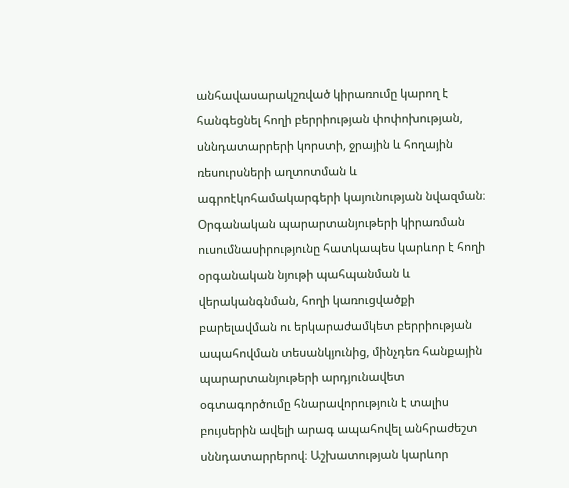անհավասարակշռված կիրառումը կարող է հանգեցնել հողի բերրիության փոփոխության, սննդատարրերի կորստի, ջրային և հողային ռեսուրսների աղտոտման և ագրոէկոհամակարգերի կայունության նվազման։ Օրգանական պարարտանյութերի կիրառման ուսումնասիրությունը հատկապես կարևոր է հողի օրգանական նյութի պահպանման և վերականգնման, հողի կառուցվածքի բարելավման ու երկարաժամկետ բերրիության ապահովման տեսանկյունից, մինչդեռ հանքային պարարտանյութերի արդյունավետ օգտագործումը հնարավորություն է տալիս բույսերին ավելի արագ ապահովել անհրաժեշտ սննդատարրերով։ Աշխատության կարևոր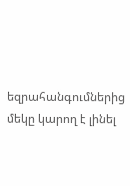եզրահանգումներից մեկը կարող է լինել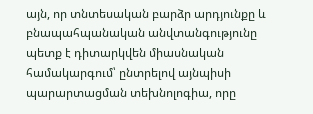այն, որ տնտեսական բարձր արդյունքը և բնապահպանական անվտանգությունը պետք է դիտարկվեն միասնական համակարգում՝ ընտրելով այնպիսի պարարտացման տեխնոլոգիա, որը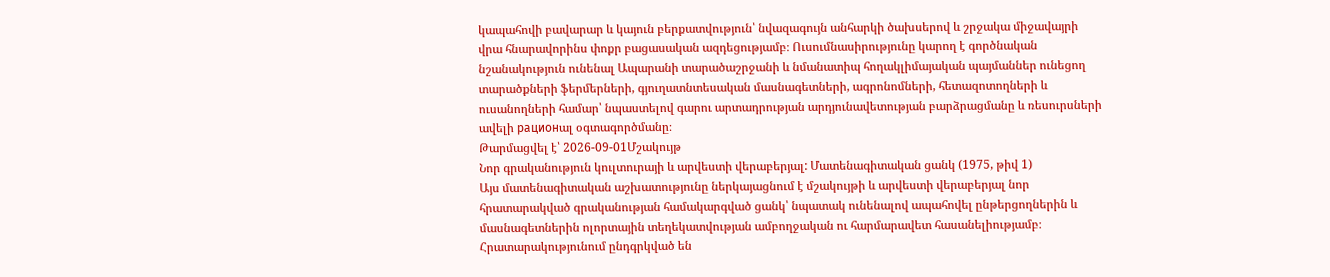կապահովի բավարար և կայուն բերքատվություն՝ նվազագույն անհարկի ծախսերով և շրջակա միջավայրի վրա հնարավորինս փոքր բացասական ազդեցությամբ։ Ուսումնասիրությունը կարող է գործնական նշանակություն ունենալ Ապարանի տարածաշրջանի և նմանատիպ հողակլիմայական պայմաններ ունեցող տարածքների ֆերմերների, գյուղատնտեսական մասնագետների, ագրոնոմների, հետազոտողների և ուսանողների համար՝ նպաստելով գարու արտադրության արդյունավետության բարձրացմանը և ռեսուրսների ավելի рационալ օգտագործմանը։
Թարմացվել է՝ 2026-09-01Մշակույթ
Նոր գրականություն կուլտուրայի և արվեստի վերաբերյալ: Մատենագիտական ցանկ (1975, թիվ 1)
Այս մատենագիտական աշխատությունը ներկայացնում է մշակույթի և արվեստի վերաբերյալ նոր հրատարակված գրականության համակարգված ցանկ՝ նպատակ ունենալով ապահովել ընթերցողներին և մասնագետներին ոլորտային տեղեկատվության ամբողջական ու հարմարավետ հասանելիությամբ։ Հրատարակությունում ընդգրկված են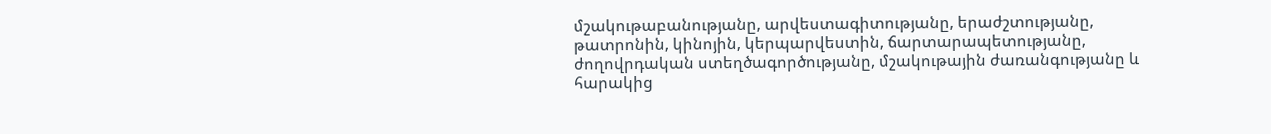մշակութաբանությանը, արվեստագիտությանը, երաժշտությանը, թատրոնին, կինոյին, կերպարվեստին, ճարտարապետությանը, ժողովրդական ստեղծագործությանը, մշակութային ժառանգությանը և հարակից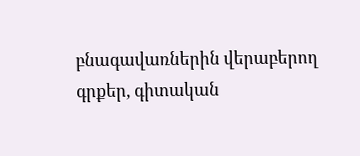բնագավառներին վերաբերող գրքեր, գիտական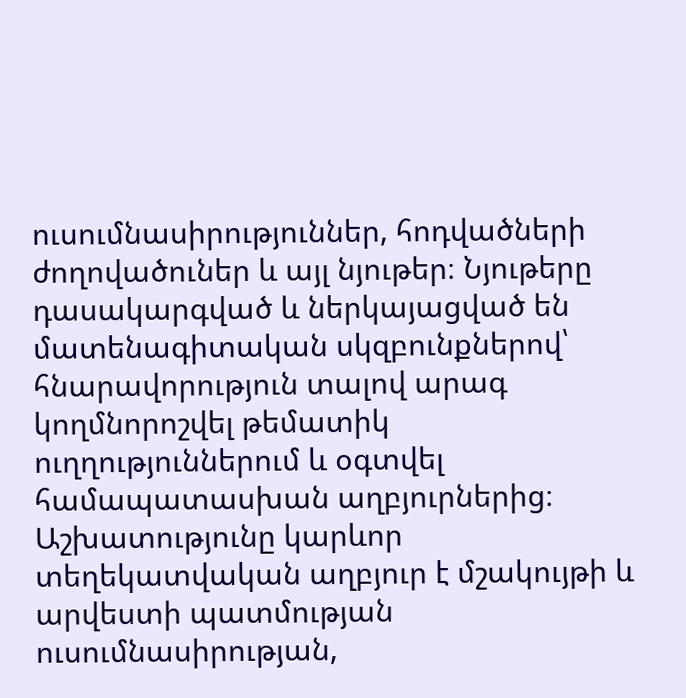ուսումնասիրություններ, հոդվածների ժողովածուներ և այլ նյութեր։ Նյութերը դասակարգված և ներկայացված են մատենագիտական սկզբունքներով՝ հնարավորություն տալով արագ կողմնորոշվել թեմատիկ ուղղություններում և օգտվել համապատասխան աղբյուրներից։ Աշխատությունը կարևոր տեղեկատվական աղբյուր է մշակույթի և արվեստի պատմության ուսումնասիրության,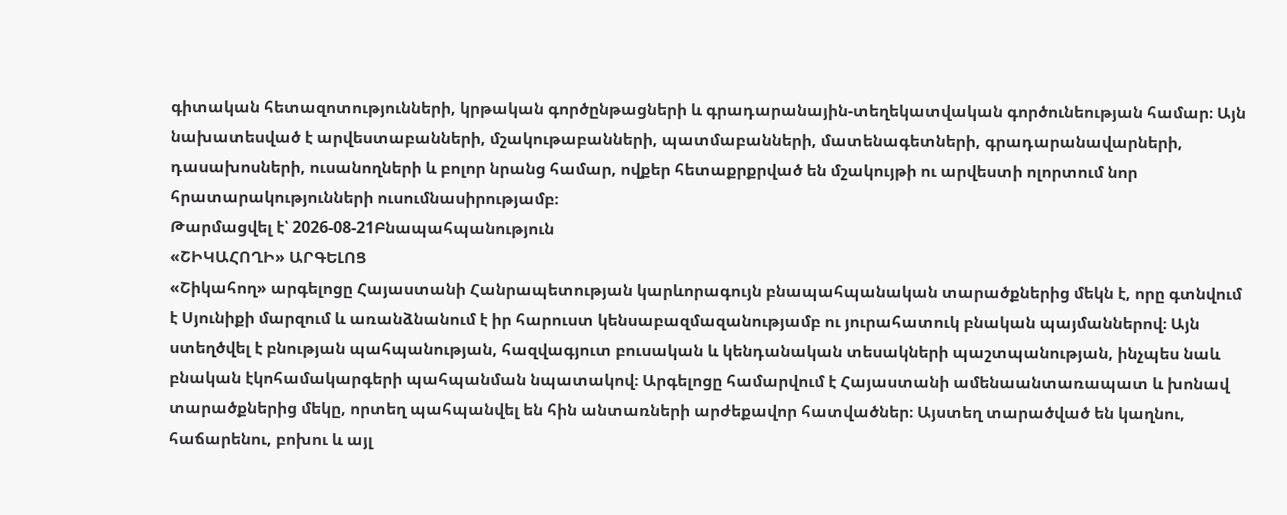գիտական հետազոտությունների, կրթական գործընթացների և գրադարանային-տեղեկատվական գործունեության համար։ Այն նախատեսված է արվեստաբանների, մշակութաբանների, պատմաբանների, մատենագետների, գրադարանավարների, դասախոսների, ուսանողների և բոլոր նրանց համար, ովքեր հետաքրքրված են մշակույթի ու արվեստի ոլորտում նոր հրատարակությունների ուսումնասիրությամբ։
Թարմացվել է՝ 2026-08-21Բնապահպանություն
«ՇԻԿԱՀՈՂԻ» ԱՐԳԵԼՈՑ
«Շիկահող» արգելոցը Հայաստանի Հանրապետության կարևորագույն բնապահպանական տարածքներից մեկն է, որը գտնվում է Սյունիքի մարզում և առանձնանում է իր հարուստ կենսաբազմազանությամբ ու յուրահատուկ բնական պայմաններով։ Այն ստեղծվել է բնության պահպանության, հազվագյուտ բուսական և կենդանական տեսակների պաշտպանության, ինչպես նաև բնական էկոհամակարգերի պահպանման նպատակով։ Արգելոցը համարվում է Հայաստանի ամենաանտառապատ և խոնավ տարածքներից մեկը, որտեղ պահպանվել են հին անտառների արժեքավոր հատվածներ։ Այստեղ տարածված են կաղնու, հաճարենու, բոխու և այլ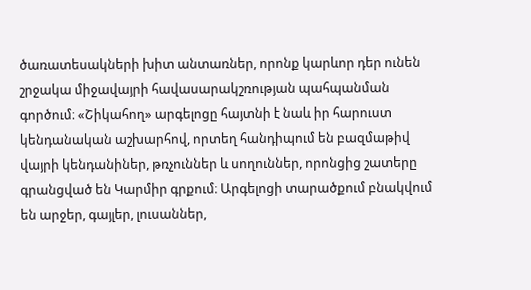ծառատեսակների խիտ անտառներ, որոնք կարևոր դեր ունեն շրջակա միջավայրի հավասարակշռության պահպանման գործում։ «Շիկահող» արգելոցը հայտնի է նաև իր հարուստ կենդանական աշխարհով, որտեղ հանդիպում են բազմաթիվ վայրի կենդանիներ, թռչուններ և սողուններ, որոնցից շատերը գրանցված են Կարմիր գրքում։ Արգելոցի տարածքում բնակվում են արջեր, գայլեր, լուսաններ,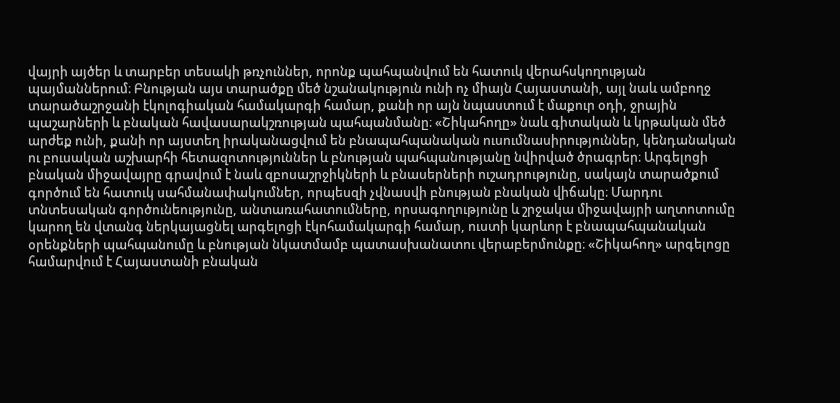վայրի այծեր և տարբեր տեսակի թռչուններ, որոնք պահպանվում են հատուկ վերահսկողության պայմաններում։ Բնության այս տարածքը մեծ նշանակություն ունի ոչ միայն Հայաստանի, այլ նաև ամբողջ տարածաշրջանի էկոլոգիական համակարգի համար, քանի որ այն նպաստում է մաքուր օդի, ջրային պաշարների և բնական հավասարակշռության պահպանմանը։ «Շիկահողը» նաև գիտական և կրթական մեծ արժեք ունի, քանի որ այստեղ իրականացվում են բնապահպանական ուսումնասիրություններ, կենդանական ու բուսական աշխարհի հետազոտություններ և բնության պահպանությանը նվիրված ծրագրեր։ Արգելոցի բնական միջավայրը գրավում է նաև զբոսաշրջիկների և բնասերների ուշադրությունը, սակայն տարածքում գործում են հատուկ սահմանափակումներ, որպեսզի չվնասվի բնության բնական վիճակը։ Մարդու տնտեսական գործունեությունը, անտառահատումները, որսագողությունը և շրջակա միջավայրի աղտոտումը կարող են վտանգ ներկայացնել արգելոցի էկոհամակարգի համար, ուստի կարևոր է բնապահպանական օրենքների պահպանումը և բնության նկատմամբ պատասխանատու վերաբերմունքը։ «Շիկահող» արգելոցը համարվում է Հայաստանի բնական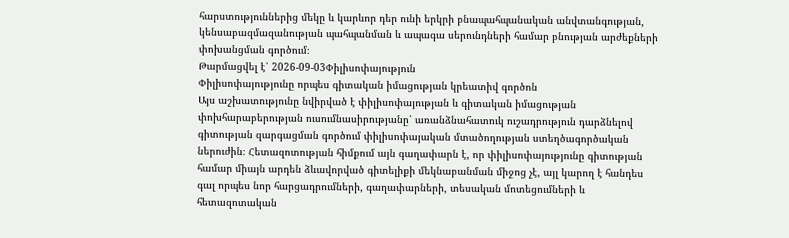հարստություններից մեկը և կարևոր դեր ունի երկրի բնապահպանական անվտանգության, կենսաբազմազանության պահպանման և ապագա սերունդների համար բնության արժեքների փոխանցման գործում։
Թարմացվել է՝ 2026-09-03Փիլիսոփայություն
Փիլիսոփայությունը որպես գիտական իմացության կրեատիվ գործոն
Այս աշխատությունը նվիրված է փիլիսոփայության և գիտական իմացության փոխհարաբերության ուսումնասիրությանը՝ առանձնահատուկ ուշադրություն դարձնելով գիտության զարգացման գործում փիլիսոփայական մտածողության ստեղծագործական ներուժին։ Հետազոտության հիմքում այն գաղափարն է, որ փիլիսոփայությունը գիտության համար միայն արդեն ձևավորված գիտելիքի մեկնաբանման միջոց չէ, այլ կարող է հանդես գալ որպես նոր հարցադրումների, գաղափարների, տեսական մոտեցումների և հետազոտական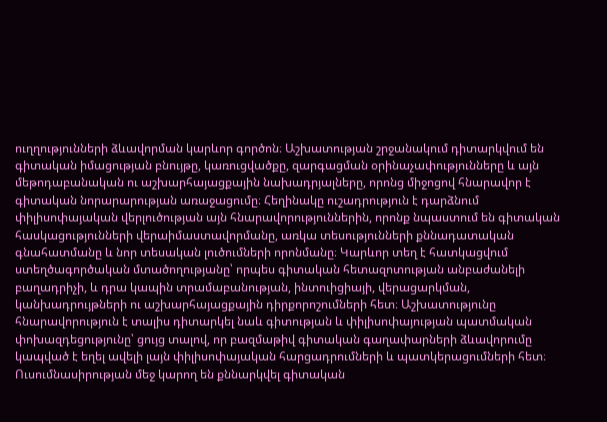ուղղությունների ձևավորման կարևոր գործոն։ Աշխատության շրջանակում դիտարկվում են գիտական իմացության բնույթը, կառուցվածքը, զարգացման օրինաչափությունները և այն մեթոդաբանական ու աշխարհայացքային նախադրյալները, որոնց միջոցով հնարավոր է գիտական նորարարության առաջացումը։ Հեղինակը ուշադրություն է դարձնում փիլիսոփայական վերլուծության այն հնարավորություններին, որոնք նպաստում են գիտական հասկացությունների վերաիմաստավորմանը, առկա տեսությունների քննադատական գնահատմանը և նոր տեսական լուծումների որոնմանը։ Կարևոր տեղ է հատկացվում ստեղծագործական մտածողությանը՝ որպես գիտական հետազոտության անբաժանելի բաղադրիչի, և դրա կապին տրամաբանության, ինտուիցիայի, վերացարկման, կանխադրույթների ու աշխարհայացքային դիրքորոշումների հետ։ Աշխատությունը հնարավորություն է տալիս դիտարկել նաև գիտության և փիլիսոփայության պատմական փոխազդեցությունը՝ ցույց տալով, որ բազմաթիվ գիտական գաղափարների ձևավորումը կապված է եղել ավելի լայն փիլիսոփայական հարցադրումների և պատկերացումների հետ։ Ուսումնասիրության մեջ կարող են քննարկվել գիտական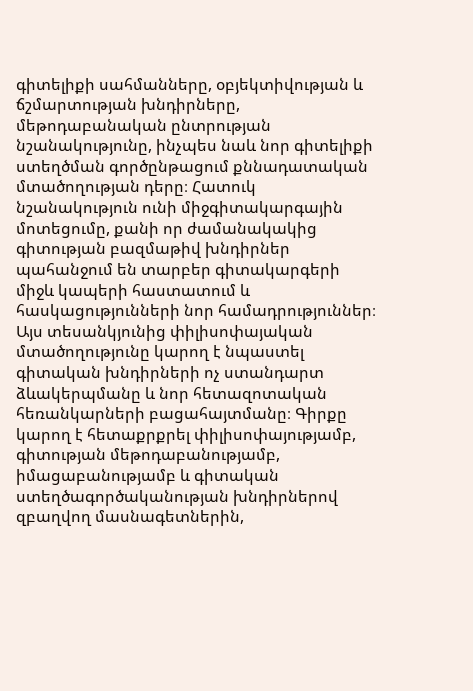գիտելիքի սահմանները, օբյեկտիվության և ճշմարտության խնդիրները, մեթոդաբանական ընտրության նշանակությունը, ինչպես նաև նոր գիտելիքի ստեղծման գործընթացում քննադատական մտածողության դերը։ Հատուկ նշանակություն ունի միջգիտակարգային մոտեցումը, քանի որ ժամանակակից գիտության բազմաթիվ խնդիրներ պահանջում են տարբեր գիտակարգերի միջև կապերի հաստատում և հասկացությունների նոր համադրություններ։ Այս տեսանկյունից փիլիսոփայական մտածողությունը կարող է նպաստել գիտական խնդիրների ոչ ստանդարտ ձևակերպմանը և նոր հետազոտական հեռանկարների բացահայտմանը։ Գիրքը կարող է հետաքրքրել փիլիսոփայությամբ, գիտության մեթոդաբանությամբ, իմացաբանությամբ և գիտական ստեղծագործականության խնդիրներով զբաղվող մասնագետներին,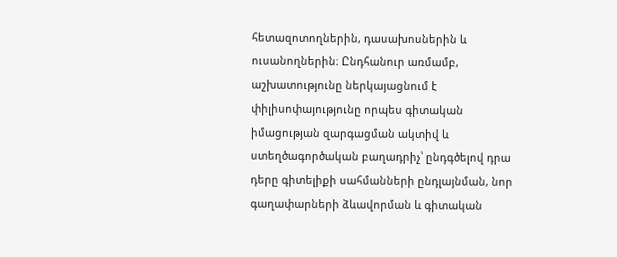հետազոտողներին, դասախոսներին և ուսանողներին։ Ընդհանուր առմամբ, աշխատությունը ներկայացնում է փիլիսոփայությունը որպես գիտական իմացության զարգացման ակտիվ և ստեղծագործական բաղադրիչ՝ ընդգծելով դրա դերը գիտելիքի սահմանների ընդլայնման, նոր գաղափարների ձևավորման և գիտական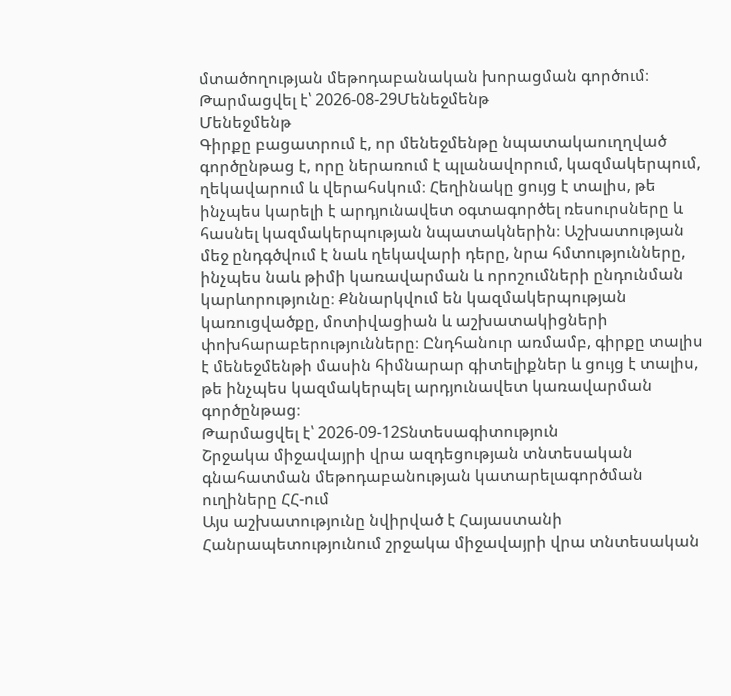մտածողության մեթոդաբանական խորացման գործում։
Թարմացվել է՝ 2026-08-29Մենեջմենթ
Մենեջմենթ
Գիրքը բացատրում է, որ մենեջմենթը նպատակաուղղված գործընթաց է, որը ներառում է պլանավորում, կազմակերպում, ղեկավարում և վերահսկում։ Հեղինակը ցույց է տալիս, թե ինչպես կարելի է արդյունավետ օգտագործել ռեսուրսները և հասնել կազմակերպության նպատակներին։ Աշխատության մեջ ընդգծվում է նաև ղեկավարի դերը, նրա հմտությունները, ինչպես նաև թիմի կառավարման և որոշումների ընդունման կարևորությունը։ Քննարկվում են կազմակերպության կառուցվածքը, մոտիվացիան և աշխատակիցների փոխհարաբերությունները։ Ընդհանուր առմամբ, գիրքը տալիս է մենեջմենթի մասին հիմնարար գիտելիքներ և ցույց է տալիս, թե ինչպես կազմակերպել արդյունավետ կառավարման գործընթաց։
Թարմացվել է՝ 2026-09-12Տնտեսագիտություն
Շրջակա միջավայրի վրա ազդեցության տնտեսական գնահատման մեթոդաբանության կատարելագործման ուղիները ՀՀ-ում
Այս աշխատությունը նվիրված է Հայաստանի Հանրապետությունում շրջակա միջավայրի վրա տնտեսական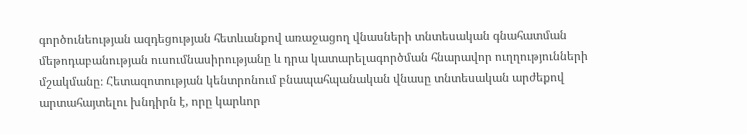գործունեության ազդեցության հետևանքով առաջացող վնասների տնտեսական գնահատման մեթոդաբանության ուսումնասիրությանը և դրա կատարելագործման հնարավոր ուղղությունների մշակմանը։ Հետազոտության կենտրոնում բնապահպանական վնասը տնտեսական արժեքով արտահայտելու խնդիրն է, որը կարևոր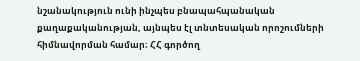նշանակություն ունի ինչպես բնապահպանական քաղաքականության, այնպես էլ տնտեսական որոշումների հիմնավորման համար։ ՀՀ գործող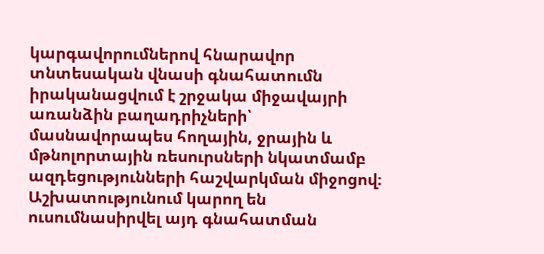կարգավորումներով հնարավոր տնտեսական վնասի գնահատումն իրականացվում է շրջակա միջավայրի առանձին բաղադրիչների՝ մասնավորապես հողային, ջրային և մթնոլորտային ռեսուրսների նկատմամբ ազդեցությունների հաշվարկման միջոցով։ Աշխատությունում կարող են ուսումնասիրվել այդ գնահատման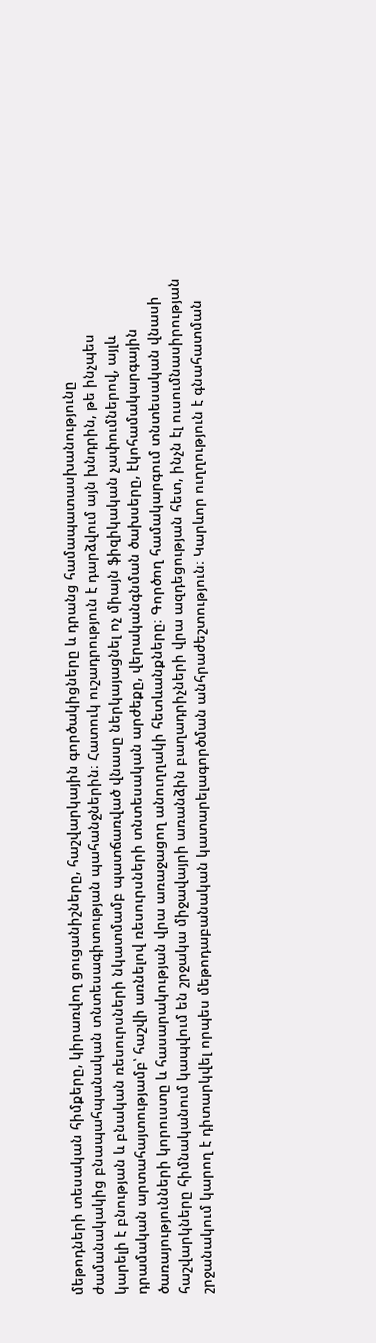մեթոդների տեսական հիմքերը, կիրառվող ցուցանիշները, հաշվարկային գործակիցները և դրանց համապատասխանությունը ժամանակակից բնապահպանական տնտեսագիտության պահանջներին։ Հատուկ ուշադրություն է դարձվում այն խնդրին, թե ինչպես կարելի է բնության և բնական ռեսուրսների նկատմամբ պատճառված վնասը ներկայացնել ոչ միայն ֆիզիկական չափումներով, այլև դրամական արտահայտությամբ՝ հաշվի առնելով ռեսուրսների տնտեսական արժեքը, վերականգնման ծախսերը, էկոհամակարգային ծառայությունների կորուստը և հասարակության վրա առաջացող անուղղակի հետևանքները։ Գործող համակարգում տնտեսական վնասի հաշվարկները հիմնականում կապվում են շրջակա միջավայրի առանձին բաղադրիչների վրա ազդեցության հետ, ինչն էլ ուսումնասիրության շրջանակում կարող է դիտարկվել որպես մեթոդաբանական կատարելագործման անհրաժեշտություն։ Կարևոր ուղղություն է գնահատման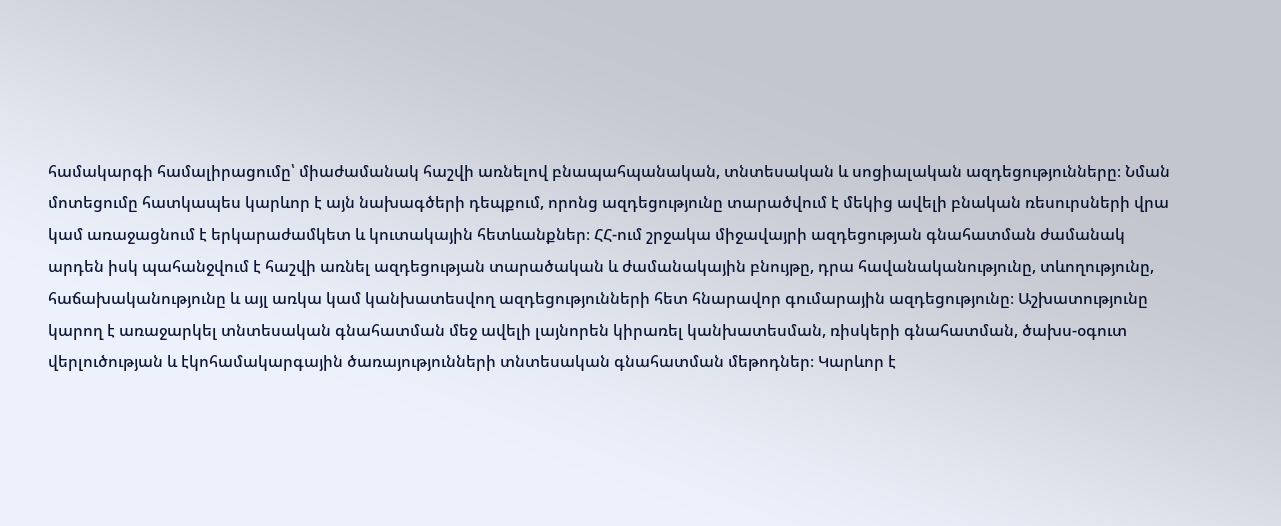համակարգի համալիրացումը՝ միաժամանակ հաշվի առնելով բնապահպանական, տնտեսական և սոցիալական ազդեցությունները։ Նման մոտեցումը հատկապես կարևոր է այն նախագծերի դեպքում, որոնց ազդեցությունը տարածվում է մեկից ավելի բնական ռեսուրսների վրա կամ առաջացնում է երկարաժամկետ և կուտակային հետևանքներ։ ՀՀ-ում շրջակա միջավայրի ազդեցության գնահատման ժամանակ արդեն իսկ պահանջվում է հաշվի առնել ազդեցության տարածական և ժամանակային բնույթը, դրա հավանականությունը, տևողությունը, հաճախականությունը և այլ առկա կամ կանխատեսվող ազդեցությունների հետ հնարավոր գումարային ազդեցությունը։ Աշխատությունը կարող է առաջարկել տնտեսական գնահատման մեջ ավելի լայնորեն կիրառել կանխատեսման, ռիսկերի գնահատման, ծախս-օգուտ վերլուծության և էկոհամակարգային ծառայությունների տնտեսական գնահատման մեթոդներ։ Կարևոր է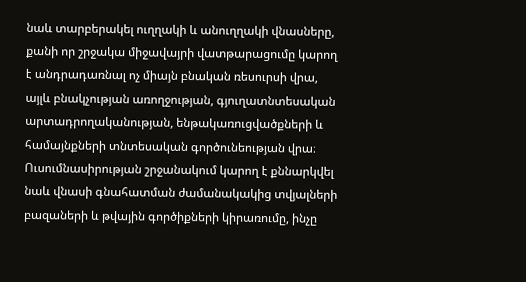նաև տարբերակել ուղղակի և անուղղակի վնասները, քանի որ շրջակա միջավայրի վատթարացումը կարող է անդրադառնալ ոչ միայն բնական ռեսուրսի վրա, այլև բնակչության առողջության, գյուղատնտեսական արտադրողականության, ենթակառուցվածքների և համայնքների տնտեսական գործունեության վրա։ Ուսումնասիրության շրջանակում կարող է քննարկվել նաև վնասի գնահատման ժամանակակից տվյալների բազաների և թվային գործիքների կիրառումը, ինչը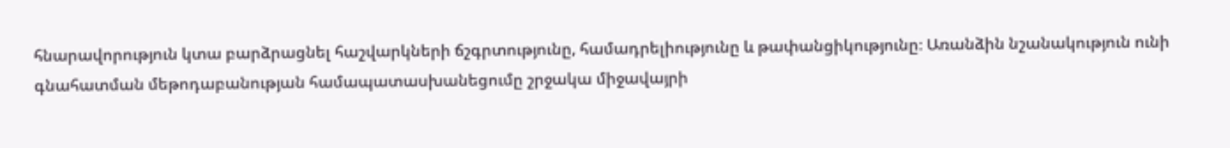հնարավորություն կտա բարձրացնել հաշվարկների ճշգրտությունը, համադրելիությունը և թափանցիկությունը։ Առանձին նշանակություն ունի գնահատման մեթոդաբանության համապատասխանեցումը շրջակա միջավայրի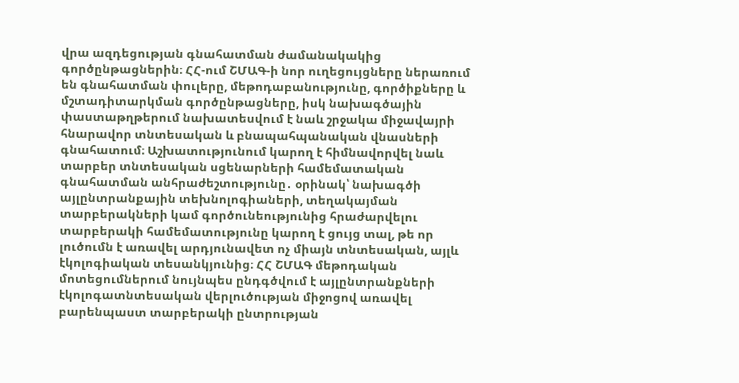վրա ազդեցության գնահատման ժամանակակից գործընթացներին։ ՀՀ-ում ՇՄԱԳ-ի նոր ուղեցույցները ներառում են գնահատման փուլերը, մեթոդաբանությունը, գործիքները և մշտադիտարկման գործընթացները, իսկ նախագծային փաստաթղթերում նախատեսվում է նաև շրջակա միջավայրի հնարավոր տնտեսական և բնապահպանական վնասների գնահատում։ Աշխատությունում կարող է հիմնավորվել նաև տարբեր տնտեսական սցենարների համեմատական գնահատման անհրաժեշտությունը․ օրինակ՝ նախագծի այլընտրանքային տեխնոլոգիաների, տեղակայման տարբերակների կամ գործունեությունից հրաժարվելու տարբերակի համեմատությունը կարող է ցույց տալ, թե որ լուծումն է առավել արդյունավետ ոչ միայն տնտեսական, այլև էկոլոգիական տեսանկյունից։ ՀՀ ՇՄԱԳ մեթոդական մոտեցումներում նույնպես ընդգծվում է այլընտրանքների էկոլոգատնտեսական վերլուծության միջոցով առավել բարենպաստ տարբերակի ընտրության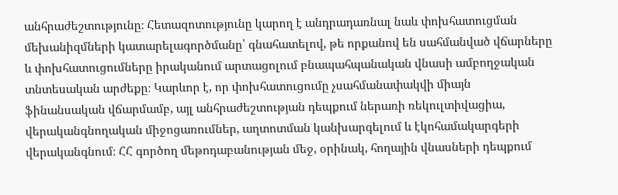անհրաժեշտությունը։ Հետազոտությունը կարող է անդրադառնալ նաև փոխհատուցման մեխանիզմների կատարելագործմանը՝ գնահատելով, թե որքանով են սահմանված վճարները և փոխհատուցումները իրականում արտացոլում բնապահպանական վնասի ամբողջական տնտեսական արժեքը։ Կարևոր է, որ փոխհատուցումը չսահմանափակվի միայն ֆինանսական վճարմամբ, այլ անհրաժեշտության դեպքում ներառի ռեկուլտիվացիա, վերականգնողական միջոցառումներ, աղտոտման կանխարգելում և էկոհամակարգերի վերականգնում։ ՀՀ գործող մեթոդաբանության մեջ, օրինակ, հողային վնասների դեպքում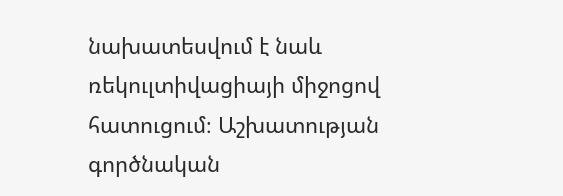նախատեսվում է նաև ռեկուլտիվացիայի միջոցով հատուցում։ Աշխատության գործնական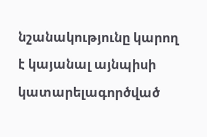նշանակությունը կարող է կայանալ այնպիսի կատարելագործված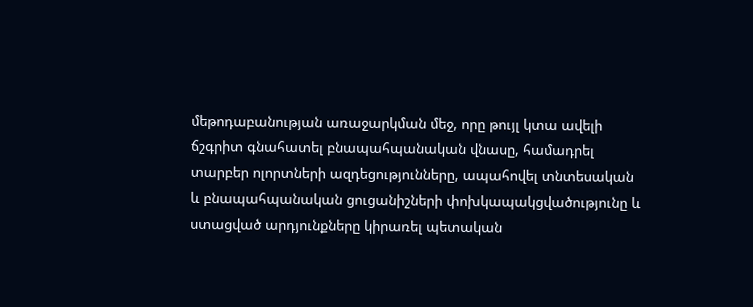մեթոդաբանության առաջարկման մեջ, որը թույլ կտա ավելի ճշգրիտ գնահատել բնապահպանական վնասը, համադրել տարբեր ոլորտների ազդեցությունները, ապահովել տնտեսական և բնապահպանական ցուցանիշների փոխկապակցվածությունը և ստացված արդյունքները կիրառել պետական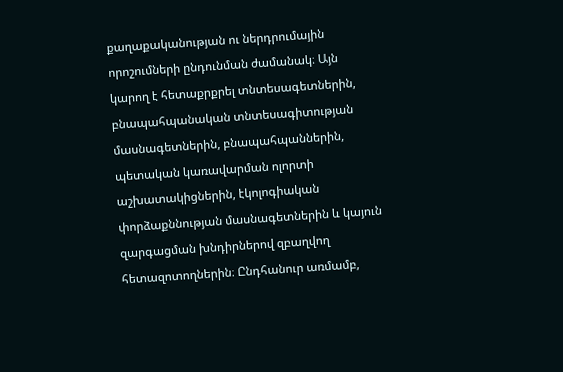քաղաքականության ու ներդրումային որոշումների ընդունման ժամանակ։ Այն կարող է հետաքրքրել տնտեսագետներին, բնապահպանական տնտեսագիտության մասնագետներին, բնապահպաններին, պետական կառավարման ոլորտի աշխատակիցներին, էկոլոգիական փորձաքննության մասնագետներին և կայուն զարգացման խնդիրներով զբաղվող հետազոտողներին։ Ընդհանուր առմամբ,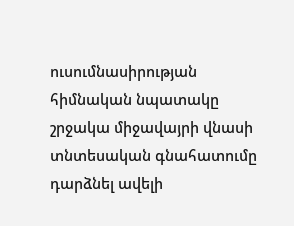ուսումնասիրության հիմնական նպատակը շրջակա միջավայրի վնասի տնտեսական գնահատումը դարձնել ավելի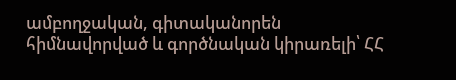ամբողջական, գիտականորեն հիմնավորված և գործնական կիրառելի՝ ՀՀ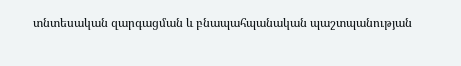տնտեսական զարգացման և բնապահպանական պաշտպանության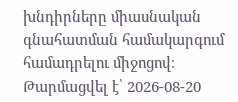խնդիրները միասնական գնահատման համակարգում համադրելու միջոցով։
Թարմացվել է՝ 2026-08-20